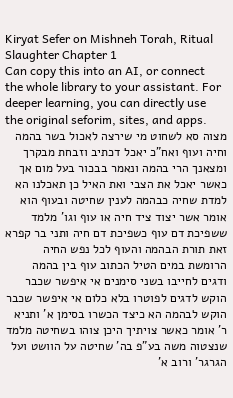Kiryat Sefer on Mishneh Torah, Ritual Slaughter Chapter 1
Can copy this into an AI, or connect the whole library to your assistant. For deeper learning, you can directly use the original seforim, sites, and apps.
מצוה סא לשחוט מי שירצה לאכול בשר בהמה וחיה ועוף ואח"כ יאכל דכתיב וזבחת מבקרך ומצאנך הרי בהמה ונאמר בבכור בעל מום אך כאשר יאכל את הצבי ואת האיל כן תאכלנו הא למדת שחיה כבהמה לענין שחיטה ובעוף הוא אומר אשר יצוד ציד חיה או עוף וגו' מלמד ששפיכת דם עוף כשפיכת דם חיה ותני בר קפרא זאת תורת הבהמה והעוף לכל נפש החיה הרומשת במים הטיל הכתוב עוף בין בהמה ודגים לחייבו בשני סימנים אי איפשר שכבר הוקש לדגים לפוטרו בלא כלום אי איפשר שכבר הוקש לבהמה הא כיצד הכשרו בסימן א' ותניא ר' אומר כאשר צויתיך היכן צוהו בשחיטה מלמד שנצטוה משה בע"פ בה' שחיטה על הוושט ועל הגרגר' ורוב א'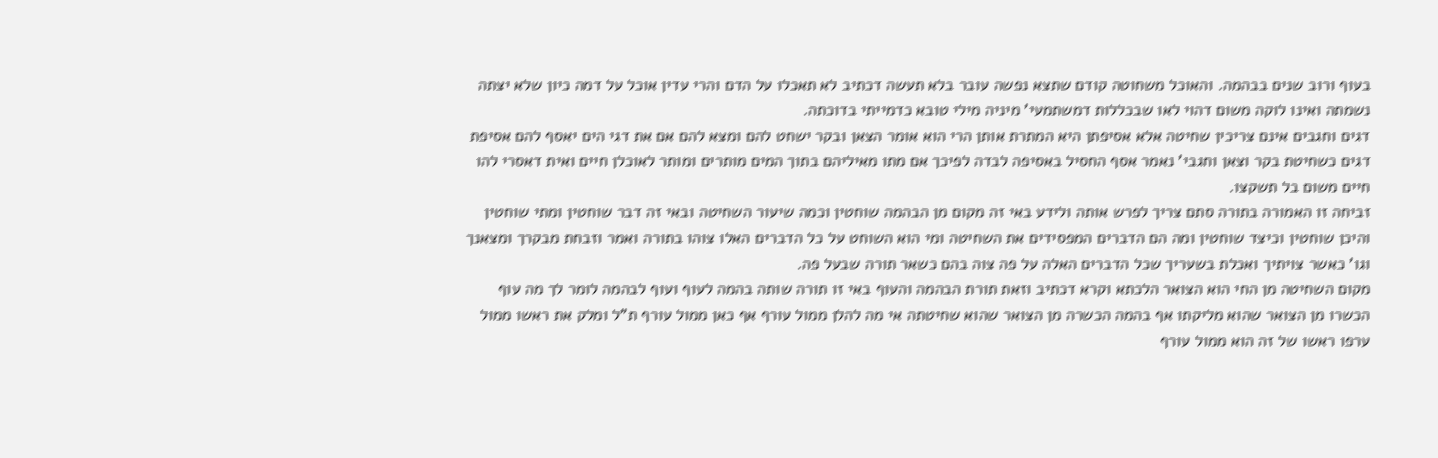בעוף ורוב שנים בבהמה. והאוכל משחוטה קודם שתצא נפשה עובר בלא תעשה דכתיב לא תאכלו על הדם והרי עדין אוכל על דמה כיון שלא יצתה נשמתה ואינו לוקה משום דהוי לאו שבכללות דמשתמעי' מיניה מילי טובא כדמייתי בדוכתה.
דגים וחגבים אינם צריכין שחיטה אלא אסיפתן היא המתרת אותן הרי הוא אומר הצאן ובקר ישחט להם ומצא להם אם את דגי הים יאסף להם אסיפת דגים כשחיטת בקר וצאן וחגבי' נאמר אסף החסיל באסיפה לבדה לפיכך אם מתו מאיליהם בתוך המים מותרים ומותר לאוכלן חיים ואית דאסרי להו חיים משום בל תשקצו.
זביחה זו האמורה בתורה סתם צריך לפרש אותה ולידע באי זה מקום מן הבהמה שוחטין וכמה שיעור השחיטה ובאי זה דבר שוחטין ומתי שוחטין והיכן שוחטין וכיצד שוחטין ומה הם הדברים המפסידים את השחיטה ומי הוא השוחט על כל הדברים האלו צוהו בתורה ואמר וזבחת מבקרך ומצאנך וגו' כאשר צויתיך ואכלת בשעריך שכל הדברים האלה על פה צוה בהם כשאר תורה שבעל פה.
מקום השחיטה מן החי הוא הצואר הלכתא וקרא דכתיב וזאת תורת הבהמה והעוף באי זו תורה שותה בהמה לעוף ועוף לבהמה לומר לך מה עוף הכשרו מן הצואר שהוא מליקתו אף בהמה הכשרה מן הצואר שהוא שחיטתה אי מה להלן ממול עורף אף כאן ממול עורף ת"ל ומלק את ראשו ממול ערפו ראשו של זה הוא ממול עורף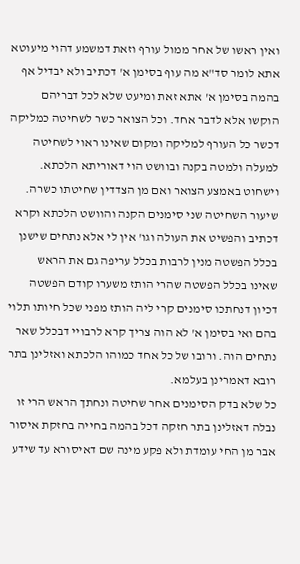ואין ראשו של אחר ממול עורף וזאת דמשמע דהוי מיעוטא אתא לומר סד"א מה עוף בסימן א' דכתיב ולא יבדיל אף בהמה בסימן א' אתא זאת ומיעט שלא לכל דבריהם הוקשו אלא לדבר אחד. וכל הצואר כשר לשחיטה כמליקה דכשר כל העורף למליקה ומקום שאינו ראוי לשחיטה למעלה ולמטה בקנה ובוושט הוי דאוריתא הלכתא.
וישחוט באמצע הצואר ואם מן הצדדין שחיטתו כשרה. שיעור השחיטה שני סימנים הקנה והוושט הלכתא וקרא דכתיב והפשיט את העולה וגו' אין לי אלא נתחים שישנן בכלל הפשטה מנין לרבות בכלל עריפה גם את הראש שאינו בכלל הפשטה שהרי הותז משערו קודם הפשטה דכיון דנחתכו סימנים קרי ליה הותז מפני שכל חיותו תלוי בהם ואי בסימן א' לא הוה צריך קרא לרבויי דבכלל שאר נתחים הוה. ורובו של כל אחד כמוהו הלכתא ואזלינן בתר רובא דאמרינן בעלמא.
כל שלא בדק הסימנים אחר שחיטה ונחתך הראש הרי זו נבלה דאזלינן בתר חזקה דכל בהמה בחייה בחזקת איסור אבר מן החי עומדת ולא פקע מינה שם דאיסורא עד שידע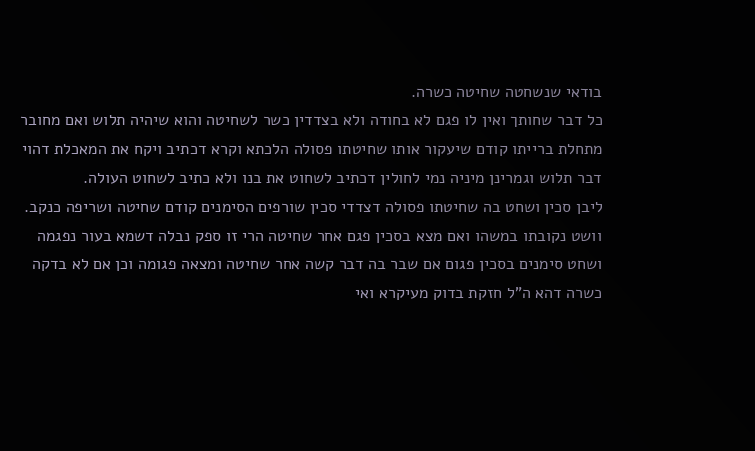בודאי שנשחטה שחיטה כשרה.
כל דבר שחותך ואין לו פגם לא בחודה ולא בצדדין כשר לשחיטה והוא שיהיה תלוש ואם מחובר מתחלת ברייתו קודם שיעקור אותו שחיטתו פסולה הלכתא וקרא דכתיב ויקח את המאכלת דהוי דבר תלוש וגמרינן מיניה נמי לחולין דכתיב לשחוט את בנו ולא כתיב לשחוט העולה.
ליבן סכין ושחט בה שחיטתו פסולה דצדדי סכין שורפים הסימנים קודם שחיטה ושריפה כנקב.
וושט נקובתו במשהו ואם מצא בסכין פגם אחר שחיטה הרי זו ספק נבלה דשמא בעור נפגמה ושחט סימנים בסכין פגום אם שבר בה דבר קשה אחר שחיטה ומצאה פגומה וכן אם לא בדקה כשרה דהא ה"ל חזקת בדוק מעיקרא ואי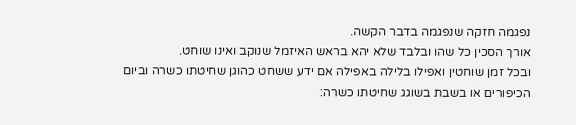נפגמה חזקה שנפגמה בדבר הקשה.
אורך הסכין כל שהו ובלבד שלא יהא בראש האיזמל שנוקב ואינו שוחט.
ובכל זמן שוחטין ואפילו בלילה באפילה אם ידע ששחט כהוגן שחיטתו כשרה וביום הכיפורים או בשבת בשוגג שחיטתו כשרה: